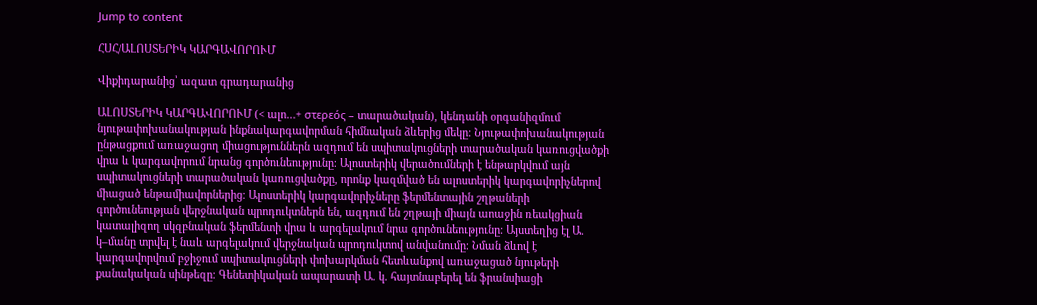Jump to content

ՀՍՀ/ԱԼՈՍՏԵՐԻԿ ԿԱՐԳԱՎՈՐՈՒՄ

Վիքիդարանից՝ ազատ գրադարանից

ԱԼՈՍՏԵՐԻԿ ԿԱՐԳԱՎՈՐՈՒՄ (< ալո…+ στερεός – տարածական), կենդանի օրգանիզմում նյութափոխանակության ինքնակարգավորման հիմնական ձևերից մեկը։ Նյութափոխանակության ընթացքում առաջացող միացություններն ազդում են սպիտակուցների տարածական կառուցվածքի վրա և կարգավորում նրանց գործունեությունը։ Ալոստերիկ վերածումների է ենթարկվում այն սպիտակուցների տարածական կառուցվածքը, որոնք կազմված են ալոստերիկ կարգավորիչներով միացած ենթամիավորներից։ Ալոստերիկ կարգավորիչները ֆերմենտային շղթաների գործունեության վերջնական պրոդուկտներն են, ազդում են շղթայի միայն աոաջին ռեակցիան կատալիզող սկզբնական ֆերմենտի վրա և արգելակում նրա գործունեությունը։ Այստեղից էլ Ա. կ–մանը տրվել է նաև արգելակում վերջնական պրոդուկտով անվանումը։ Նման ձևով է կարգավորվում բջիջում սպիտակուցների փոխարկման հետևանքով առաջացած նյութերի քանակական սինթեզը։ Գենետիկական ապարատի Ա. կ. հայտնաբերել են ֆրանսիացի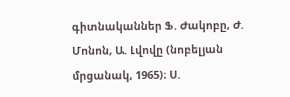գիտնականներ Ֆ. Ժակոբը, Ժ. Մոնոն, Ա. Լվովը (նոբելյան մրցանակ, 1965)։ Ս.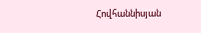Հովհաննիսյան